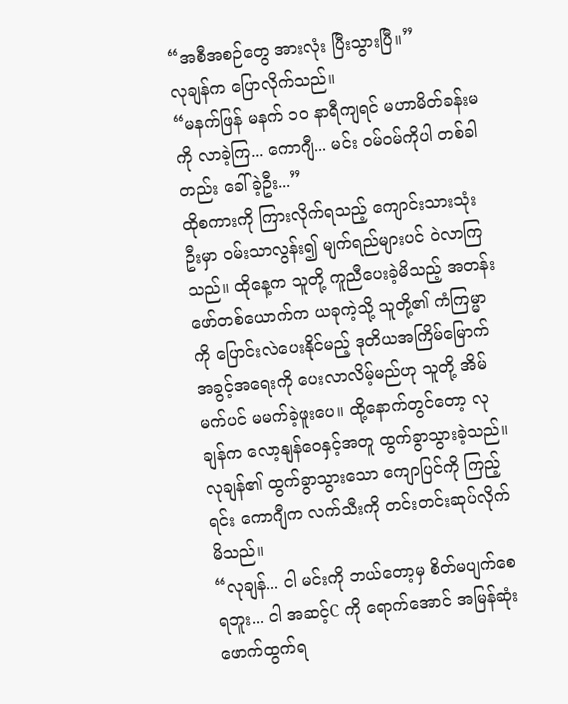“အစီအစဉ်တွေ အားလုံး ပြီးသွားပြီ။”
လုချန်က ပြောလိုက်သည်။
“မနက်ဖြန် မနက် ၁၀ နာရီကျရင် မဟာမိတ်ခန်းမကို လာခဲ့ကြ... ကောဂျီ... မင်း ဝမ်ဝမ်ကိုပါ တစ်ခါတည်း ခေါ်ခဲ့ဦး...”
ထိုစကားကို ကြားလိုက်ရသည့် ကျောင်းသားသုံးဦးမှာ ဝမ်းသာလွန်း၍ မျက်ရည်များပင် ဝဲလာကြသည်။ ထိုနေ့က သူတို့ ကူညီပေးခဲ့မိသည့် အတန်းဖော်တစ်ယောက်က ယခုကဲ့သို့ သူတို့၏ ကံကြမ္မာကို ပြောင်းလဲပေးနိုင်မည့် ဒုတိယအကြိမ်မြောက် အခွင့်အရေးကို ပေးလာလိမ့်မည်ဟု သူတို့ အိမ်မက်ပင် မမက်ခဲ့ဖူးပေ။ ထို့နောက်တွင်တော့ လုချန်က လော့နျန်ဝေနှင့်အတူ ထွက်ခွာသွားခဲ့သည်။ လုချန်၏ ထွက်ခွာသွားသော ကျောပြင်ကို ကြည့်ရင်း ကောဂျီက လက်သီးကို တင်းတင်းဆုပ်လိုက်မိသည်။
“လုချန်... ငါ မင်းကို ဘယ်တော့မှ စိတ်မပျက်စေရဘူး... ငါ အဆင့်C ကို ရောက်အောင် အမြန်ဆုံး ဖောက်ထွက်ရ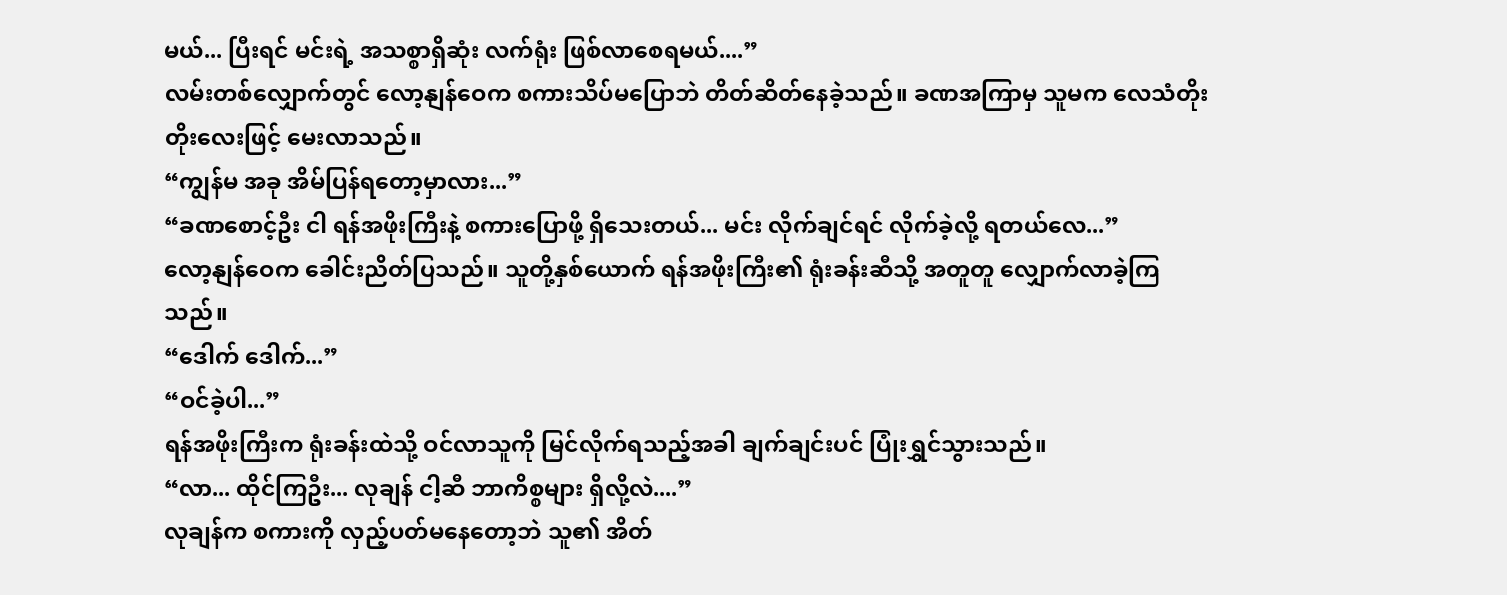မယ်... ပြီးရင် မင်းရဲ့ အသစ္စာရှိဆုံး လက်ရုံး ဖြစ်လာစေရမယ်....”
လမ်းတစ်လျှောက်တွင် လော့နျန်ဝေက စကားသိပ်မပြောဘဲ တိတ်ဆိတ်နေခဲ့သည်။ ခဏအကြာမှ သူမက လေသံတိုးတိုးလေးဖြင့် မေးလာသည်။
“ကျွန်မ အခု အိမ်ပြန်ရတော့မှာလား...”
“ခဏစောင့်ဦး ငါ ရန်အဖိုးကြီးနဲ့ စကားပြောဖို့ ရှိသေးတယ်... မင်း လိုက်ချင်ရင် လိုက်ခဲ့လို့ ရတယ်လေ...”
လော့နျန်ဝေက ခေါင်းညိတ်ပြသည်။ သူတို့နှစ်ယောက် ရန်အဖိုးကြီး၏ ရုံးခန်းဆီသို့ အတူတူ လျှောက်လာခဲ့ကြသည်။
“ဒေါက် ဒေါက်...”
“ဝင်ခဲ့ပါ...”
ရန်အဖိုးကြီးက ရုံးခန်းထဲသို့ ဝင်လာသူကို မြင်လိုက်ရသည့်အခါ ချက်ချင်းပင် ပြုံးရွှင်သွားသည်။
“လာ... ထိုင်ကြဦး... လုချန် ငါ့ဆီ ဘာကိစ္စများ ရှိလို့လဲ....”
လုချန်က စကားကို လှည့်ပတ်မနေတော့ဘဲ သူ၏ အိတ်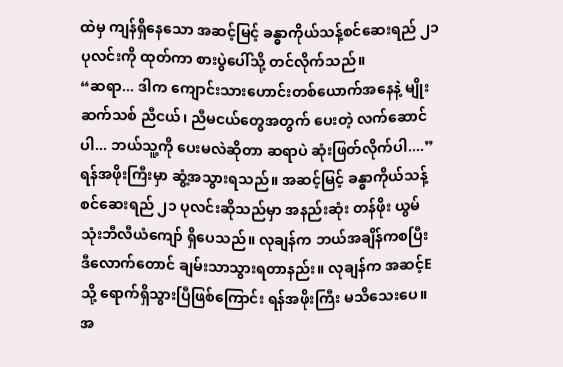ထဲမှ ကျန်ရှိနေသော အဆင့်မြင့် ခန္ဓာကိုယ်သန့်စင်ဆေးရည် ၂၁ ပုလင်းကို ထုတ်ကာ စားပွဲပေါ်သို့ တင်လိုက်သည်။
“ဆရာ... ဒါက ကျောင်းသားဟောင်းတစ်ယောက်အနေနဲ့ မျိုးဆက်သစ် ညီငယ်၊ ညီမငယ်တွေအတွက် ပေးတဲ့ လက်ဆောင်ပါ... ဘယ်သူ့ကို ပေးမလဲဆိုတာ ဆရာပဲ ဆုံးဖြတ်လိုက်ပါ....”
ရန်အဖိုးကြီးမှာ ဆွံ့အသွားရသည်။ အဆင့်မြင့် ခန္ဓာကိုယ်သန့်စင်ဆေးရည် ၂၁ ပုလင်းဆိုသည်မှာ အနည်းဆုံး တန်ဖိုး ယွမ် သုံးဘီလီယံကျော် ရှိပေသည်။ လုချန်က ဘယ်အချိန်ကစပြီး ဒီလောက်တောင် ချမ်းသာသွားရတာနည်း။ လုချန်က အဆင့်E သို့ ရောက်ရှိသွားပြီဖြစ်ကြောင်း ရန်အဖိုးကြီး မသိသေးပေ။ အ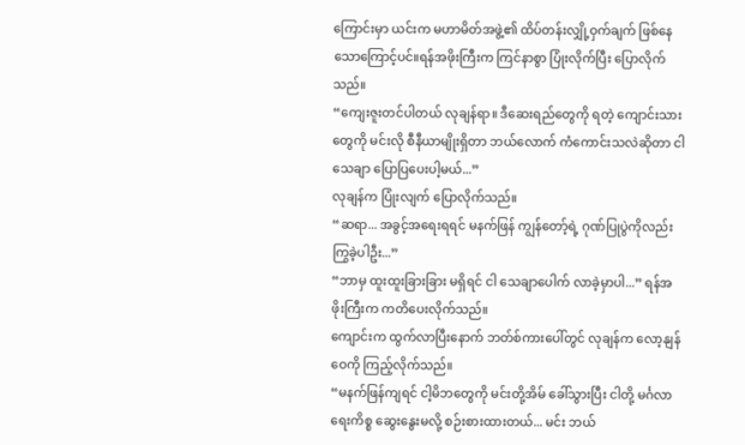ကြောင်းမှာ ယင်းက မဟာမိတ်အဖွဲ့၏ ထိပ်တန်းလျှို့ဝှက်ချက် ဖြစ်နေသောကြောင့်ပင်။ရန်အဖိုးကြီးက ကြင်နာစွာ ပြုံးလိုက်ပြီး ပြောလိုက်သည်။
“ကျေးဇူးတင်ပါတယ် လုချန်ရာ။ ဒီဆေးရည်တွေကို ရတဲ့ ကျောင်းသားတွေကို မင်းလို စီနီယာမျိုးရှိတာ ဘယ်လောက် ကံကောင်းသလဲဆိုတာ ငါ သေချာ ပြောပြပေးပါ့မယ်...”
လုချန်က ပြုံးလျက် ပြောလိုက်သည်။
“ဆရာ... အခွင့်အရေးရရင် မနက်ဖြန် ကျွန်တော့်ရဲ့ ဂုဏ်ပြုပွဲကိုလည်း ကြွခဲ့ပါဦး...”
“ဘာမှ ထူးထူးခြားခြား မရှိရင် ငါ သေချာပေါက် လာခဲ့မှာပါ...” ရန်အဖိုးကြီးက ကတိပေးလိုက်သည်။
ကျောင်းက ထွက်လာပြီးနောက် ဘတ်စ်ကားပေါ်တွင် လုချန်က လော့နျန်ဝေကို ကြည့်လိုက်သည်။
“မနက်ဖြန်ကျရင် ငါ့မိဘတွေကို မင်းတို့အိမ် ခေါ်သွားပြီး ငါတို့ မင်္ဂလာရေးကိစ္စ ဆွေးနွေးမလို့ စဉ်းစားထားတယ်... မင်း ဘယ်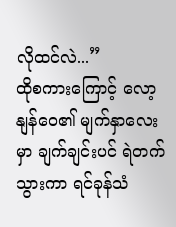လိုထင်လဲ...”
ထိုစကားကြောင့် လော့နျန်ဝေ၏ မျက်နှာလေးမှာ ချက်ချင်းပင် ရဲတက်သွားကာ ရင်ခုန်သံ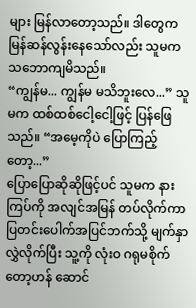များ မြန်လာတော့သည်။ ဒါတွေက မြန်ဆန်လွန်းနေသော်လည်း သူမက သဘောကျမိသည်။
“ကျွန်မ... ကျွန်မ မသိဘူးလေ...” သူမက ထစ်ထစ်ငေါ့ငေါ့ဖြင့် ပြန်ဖြေသည်။ “အမေ့ကိုပဲ ပြောကြည့်တော့...”
ပြောပြောဆိုဆိုဖြင့်ပင် သူမက နားကြပ်ကို အလျင်အမြန် တပ်လိုက်ကာ ပြတင်းပေါက်အပြင်ဘက်သို့ မျက်နှာလွှဲလိုက်ပြီး သူ့ကို လုံးဝ ဂရုမစိုက်တော့ဟန် ဆောင်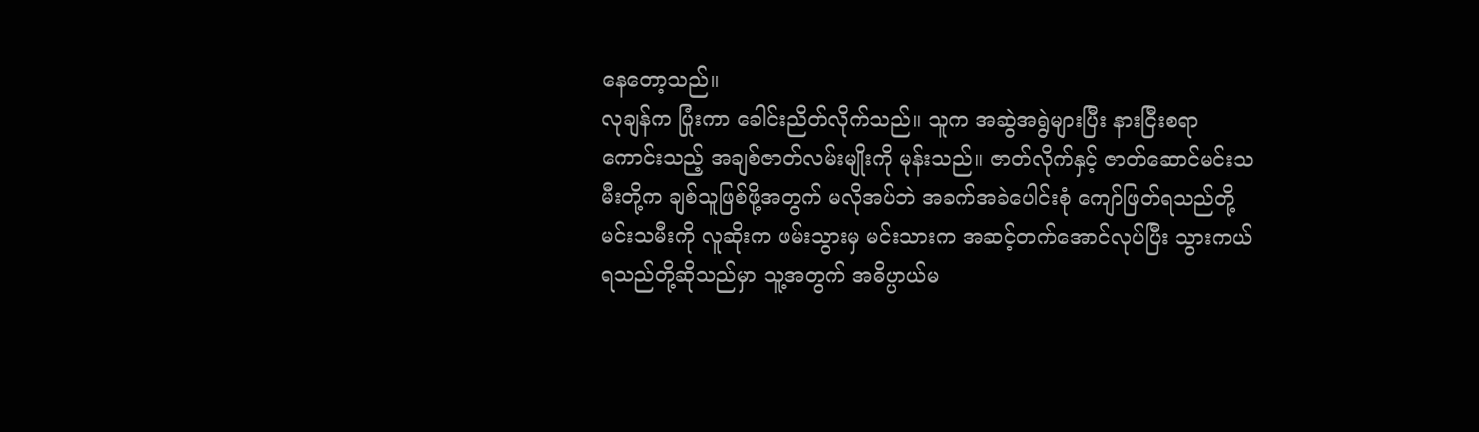နေတော့သည်။
လုချန်က ပြုံးကာ ခေါင်းညိတ်လိုက်သည်။ သူက အဆွဲအရွဲများပြီး နားငြီးစရာကောင်းသည့် အချစ်ဇာတ်လမ်းမျိုးကို မုန်းသည်။ ဇာတ်လိုက်နှင့် ဇာတ်ဆောင်မင်းသမီးတို့က ချစ်သူဖြစ်ဖို့အတွက် မလိုအပ်ဘဲ အခက်အခဲပေါင်းစုံ ကျော်ဖြတ်ရသည်တို့ မင်းသမီးကို လူဆိုးက ဖမ်းသွားမှ မင်းသားက အဆင့်တက်အောင်လုပ်ပြီး သွားကယ်ရသည်တို့ဆိုသည်မှာ သူ့အတွက် အဓိပ္ပာယ်မ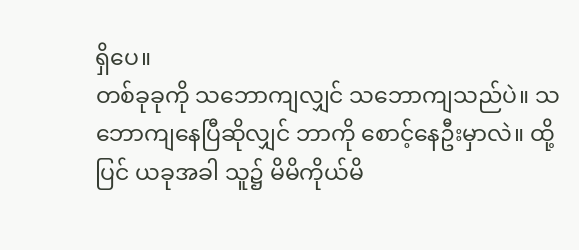ရှိပေ။
တစ်ခုခုကို သဘောကျလျှင် သဘောကျသည်ပဲ။ သဘောကျနေပြီဆိုလျှင် ဘာကို စောင့်နေဦးမှာလဲ။ ထို့ပြင် ယခုအခါ သူ၌ မိမိကိုယ်မိ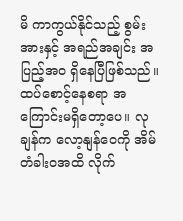မိ ကာကွယ်နိုင်သည့် စွမ်းအားနှင့် အရည်အချင်း အပြည့်အဝ ရှိနေပြီဖြစ်သည်။ ထပ်စောင့်နေစရာ အကြောင်းမရှိတော့ပေ။ လုချန်က လော့နျန်ဝေကို အိမ်တံခါးဝအထိ လိုက်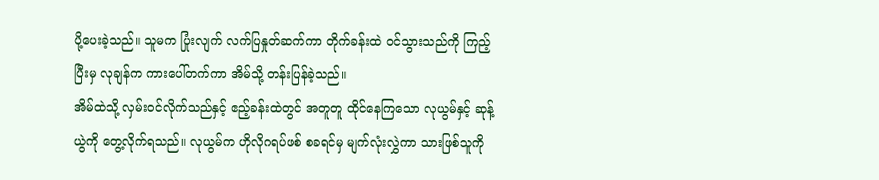ပို့ပေးခဲ့သည်။ သူမက ပြုံးလျက် လက်ပြနှုတ်ဆက်ကာ တိုက်ခန်းထဲ ဝင်သွားသည်ကို ကြည့်ပြီးမှ လုချန်က ကားပေါ်တက်ကာ အိမ်သို့ တန်းပြန်ခဲ့သည်။
အိမ်ထဲသို့ လှမ်းဝင်လိုက်သည်နှင့် ဧည့်ခန်းထဲတွင် အတူတူ ထိုင်နေကြသော လုယွမ်နှင့် ဆုန့်ယွဲကို တွေ့လိုက်ရသည်။ လုယွမ်က ဟိုလိုဂရပ်ဖစ် စခရင်မှ မျက်လုံးလွှဲကာ သားဖြစ်သူကို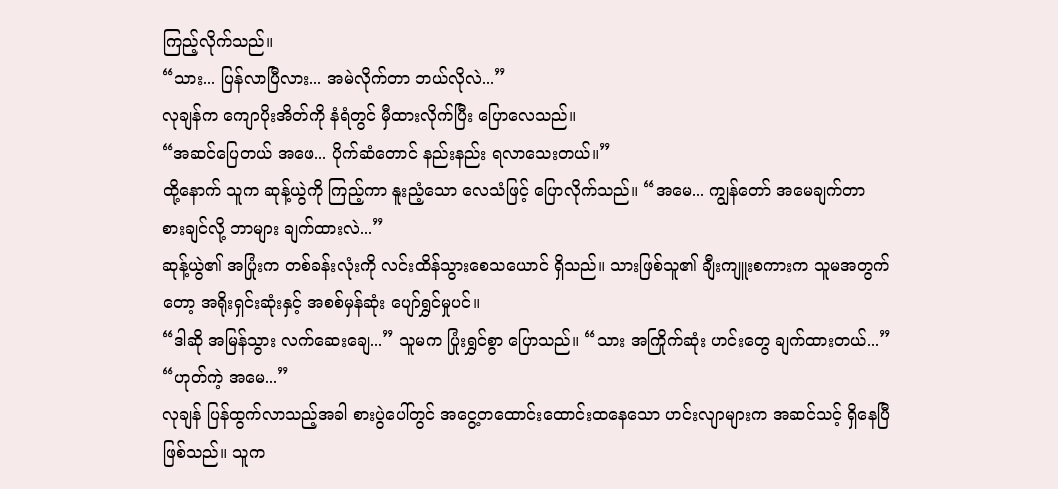ကြည့်လိုက်သည်။
“သား... ပြန်လာပြီလား... အမဲလိုက်တာ ဘယ်လိုလဲ...”
လုချန်က ကျောပိုးအိတ်ကို နံရံတွင် မှီထားလိုက်ပြီး ပြောလေသည်။
“အဆင်ပြေတယ် အဖေ... ပိုက်ဆံတောင် နည်းနည်း ရလာသေးတယ်။”
ထို့နောက် သူက ဆုန့်ယွဲကို ကြည့်ကာ နူးညံ့သော လေသံဖြင့် ပြောလိုက်သည်။ “အမေ... ကျွန်တော် အမေချက်တာ စားချင်လို့ ဘာများ ချက်ထားလဲ...”
ဆုန့်ယွဲ၏ အပြုံးက တစ်ခန်းလုံးကို လင်းထိန်သွားစေသယောင် ရှိသည်။ သားဖြစ်သူ၏ ချီးကျူးစကားက သူမအတွက်တော့ အရိုးရှင်းဆုံးနှင့် အစစ်မှန်ဆုံး ပျော်ရွှင်မှုပင်။
“ဒါဆို အမြန်သွား လက်ဆေးချေ...” သူမက ပြုံးရွှင်စွာ ပြောသည်။ “သား အကြိုက်ဆုံး ဟင်းတွေ ချက်ထားတယ်...”
“ဟုတ်ကဲ့ အမေ...”
လုချန် ပြန်ထွက်လာသည့်အခါ စားပွဲပေါ်တွင် အငွေ့တထောင်းထောင်းထနေသော ဟင်းလျာများက အဆင်သင့် ရှိနေပြီဖြစ်သည်။ သူက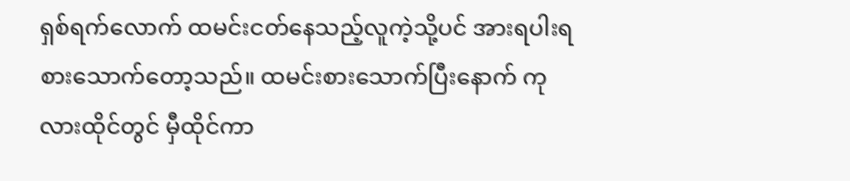ရှစ်ရက်လောက် ထမင်းငတ်နေသည့်လူကဲ့သို့ပင် အားရပါးရ စားသောက်တော့သည်။ ထမင်းစားသောက်ပြီးနောက် ကုလားထိုင်တွင် မှီထိုင်ကာ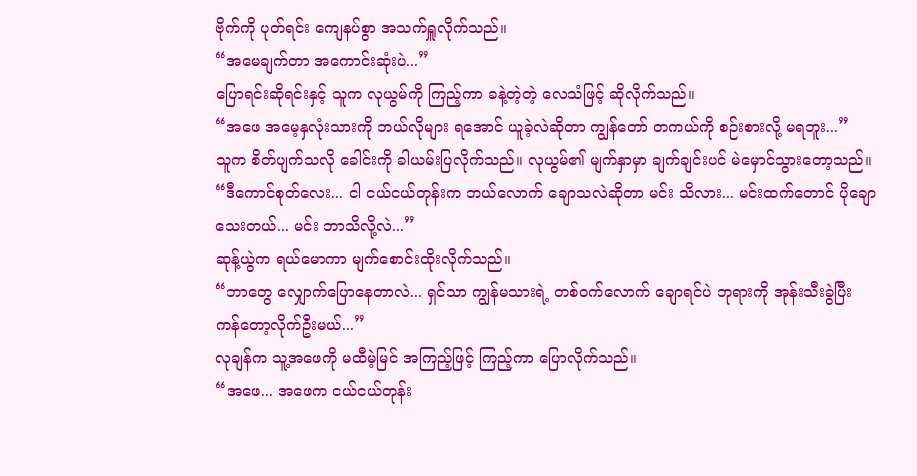ဗိုက်ကို ပုတ်ရင်း ကျေနပ်စွာ အသက်ရှူလိုက်သည်။
“အမေချက်တာ အကောင်းဆုံးပဲ...”
ပြောရင်းဆိုရင်းနှင့် သူက လုယွမ်ကို ကြည့်ကာ ခနဲ့တဲ့တဲ့ လေသံဖြင့် ဆိုလိုက်သည်။
“အဖေ အမေ့နှလုံးသားကို ဘယ်လိုများ ရအောင် ယူခဲ့လဲဆိုတာ ကျွန်တော် တကယ်ကို စဉ်းစားလို့ မရဘူး...”
သူက စိတ်ပျက်သလို ခေါင်းကို ခါယမ်းပြလိုက်သည်။ လုယွမ်၏ မျက်နှာမှာ ချက်ချင်းပင် မဲမှောင်သွားတော့သည်။
“ဒီကောင်စုတ်လေး... ငါ ငယ်ငယ်တုန်းက ဘယ်လောက် ချောသလဲဆိုတာ မင်း သိလား... မင်းထက်တောင် ပိုချောသေးတယ်... မင်း ဘာသိလို့လဲ...”
ဆုန့်ယွဲက ရယ်မောကာ မျက်စောင်းထိုးလိုက်သည်။
“ဘာတွေ လျှောက်ပြောနေတာလဲ... ရှင်သာ ကျွန်မသားရဲ့ တစ်ဝက်လောက် ချောရင်ပဲ ဘုရားကို အုန်းသီးခွဲပြီး ကန်တော့လိုက်ဦးမယ်...”
လုချန်က သူ့အဖေကို မထီမဲ့မြင် အကြည့်ဖြင့် ကြည့်ကာ ပြောလိုက်သည်။
“အဖေ... အဖေက ငယ်ငယ်တုန်း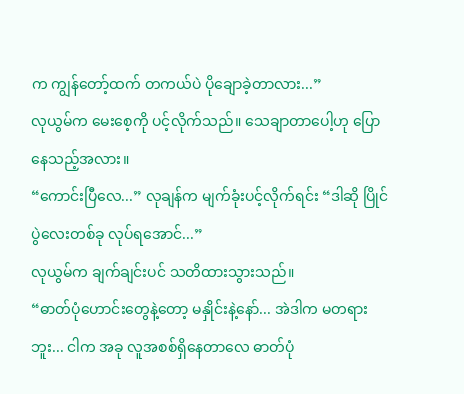က ကျွန်တော့်ထက် တကယ်ပဲ ပိုချောခဲ့တာလား...”
လုယွမ်က မေးစေ့ကို ပင့်လိုက်သည်။ သေချာတာပေါ့ဟု ပြောနေသည့်အလား။
“ကောင်းပြီလေ...” လုချန်က မျက်ခုံးပင့်လိုက်ရင်း “ဒါဆို ပြိုင်ပွဲလေးတစ်ခု လုပ်ရအောင်...”
လုယွမ်က ချက်ချင်းပင် သတိထားသွားသည်။
“ဓာတ်ပုံဟောင်းတွေနဲ့တော့ မနှိုင်းနဲ့နော်... အဲဒါက မတရားဘူး... ငါက အခု လူအစစ်ရှိနေတာလေ ဓာတ်ပုံ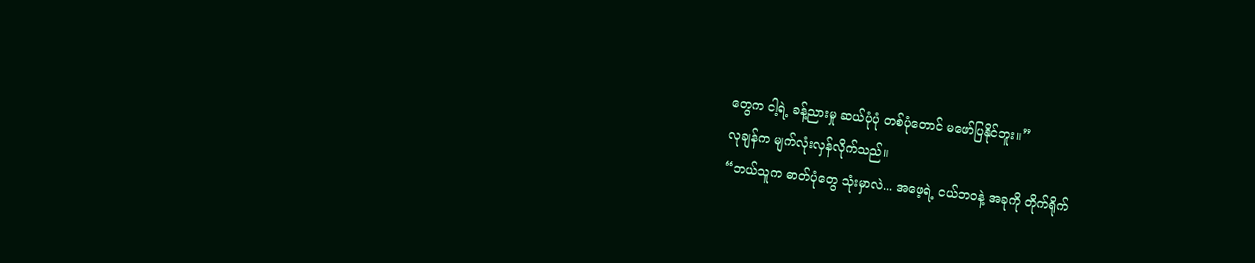တွေက ငါ့ရဲ့ ခန့်ညားမှု ဆယ်ပုံပုံ တစ်ပုံတောင် မဖော်ပြနိုင်ဘူး။”
လုချန်က မျက်လုံးလှန်လိုက်သည်။
“ဘယ်သူက ဓာတ်ပုံတွေ သုံးမှာလဲ... အဖေ့ရဲ့ ငယ်ဘဝနဲ့ အခုကို တိုက်ရိုက်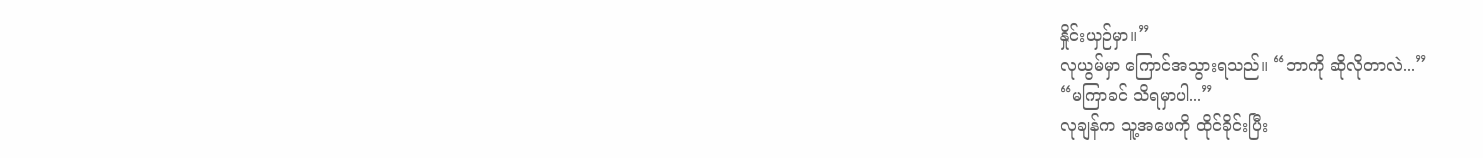နှိုင်းယှဉ်မှာ။”
လုယွမ်မှာ ကြောင်အသွားရသည်။ “ဘာကို ဆိုလိုတာလဲ...”
“မကြာခင် သိရမှာပါ...”
လုချန်က သူ့အဖေကို ထိုင်ခိုင်းပြီး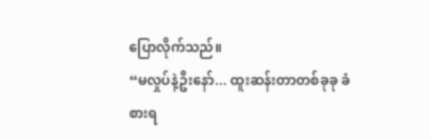ပြောလိုက်သည်။
“မလှုပ်နဲ့ဦးနော်... ထူးဆန်းတာတစ်ခုခု ခံစားရ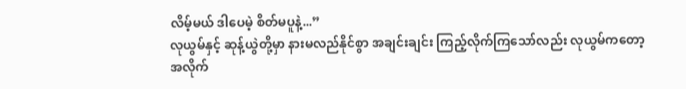လိမ့်မယ် ဒါပေမဲ့ စိတ်မပူနဲ့...”
လုယွမ်နှင့် ဆုန့်ယွဲတို့မှာ နားမလည်နိုင်စွာ အချင်းချင်း ကြည့်လိုက်ကြသော်လည်း လုယွမ်ကတော့ အလိုက်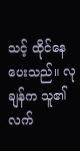သင့် ထိုင်နေပေးသည်။ လုချန်က သူ၏ လက်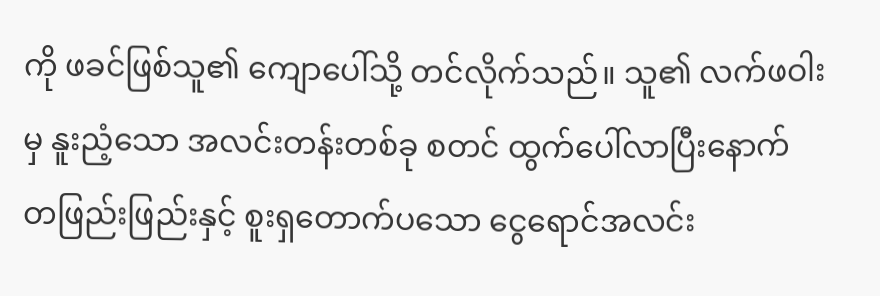ကို ဖခင်ဖြစ်သူ၏ ကျောပေါ်သို့ တင်လိုက်သည်။ သူ၏ လက်ဖဝါးမှ နူးညံ့သော အလင်းတန်းတစ်ခု စတင် ထွက်ပေါ်လာပြီးနောက် တဖြည်းဖြည်းနှင့် စူးရှတောက်ပသော ငွေရောင်အလင်း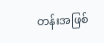တန်းအဖြစ်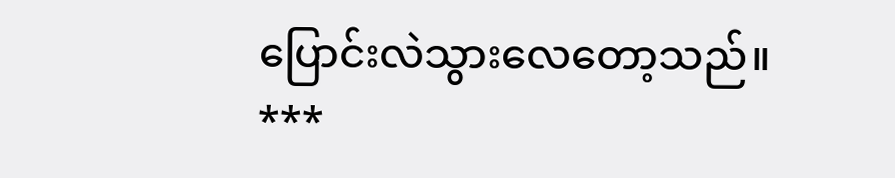ပြောင်းလဲသွားလေတော့သည်။
***